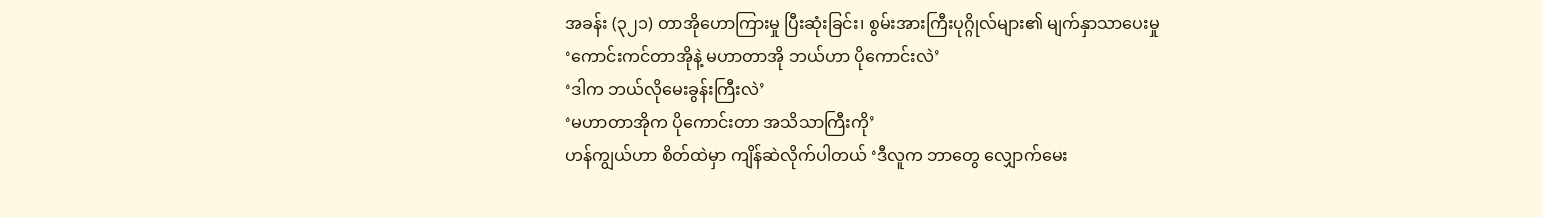အခန်း (၃၂၁) တာအိုဟောကြားမှု ပြီးဆုံးခြင်း၊ စွမ်းအားကြီးပုဂ္ဂိုလ်များ၏ မျက်နှာသာပေးမှု
‘ကောင်းကင်တာအိုနဲ့ မဟာတာအို ဘယ်ဟာ ပိုကောင်းလဲ’
‘ဒါက ဘယ်လိုမေးခွန်းကြီးလဲ’
‘မဟာတာအိုက ပိုကောင်းတာ အသိသာကြီးကို’
ဟန်ကျွယ်ဟာ စိတ်ထဲမှာ ကျိန်ဆဲလိုက်ပါတယ် ‘ဒီလူက ဘာတွေ လျှောက်မေး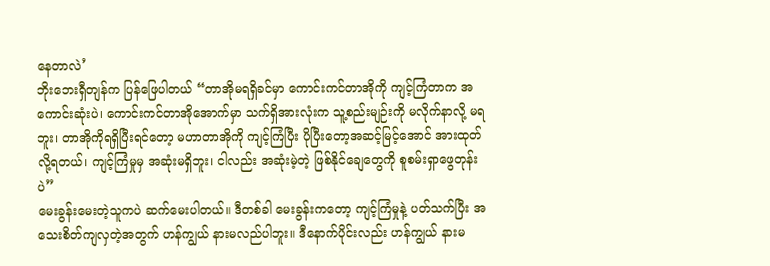နေတာလဲ’
ဘိုးဘေးရှီတျန်က ပြန်ဖြေပါတယ် “တာအိုမရရှိခင်မှာ ကောင်းကင်တာအိုကို ကျင့်ကြံတာက အကောင်းဆုံးပဲ၊ ကောင်းကင်တာအိုအောက်မှာ သက်ရှိအားလုံးက သူ့စည်းမျဉ်းကို မလိုက်နာလို့ မရဘူး၊ တာအိုကိုရရှိပြီးရင်တော့ မဟာတာအိုကို ကျင့်ကြံပြီး ပိုပြီးတော့အဆင့်မြင့်အောင် အားထုတ်လို့ရတယ်၊ ကျင့်ကြံမှုမှ အဆုံးမရှိဘူး၊ ငါလည်း အဆုံးမဲ့တဲ့ ဖြစ်နိုင်ချေတွေကို စူစမ်းရှာဖွေတုန်းပဲ”
မေးခွန်းမေးတဲ့သူကပဲ ဆက်မေးပါတယ်။ ဒီတစ်ခါ မေးခွန်းကတော့ ကျင့်ကြံမှုနဲ့ ပတ်သက်ပြီး အသေးစိတ်ကျလှတဲ့အတွက် ဟန်ကျွယ် နားမလည်ပါဘူး။ ဒီနောက်ပိုင်းလည်း ဟန်ကျွယ် နားမ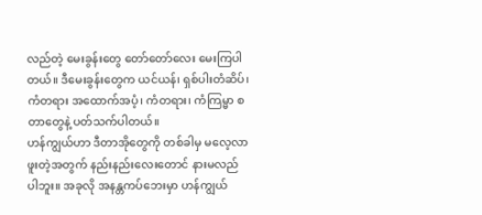လည်တဲ့ မေးခွန်းတွေ တော်တော်လေး မေးကြပါတယ်။ ဒီမေးခွန်းတွေက ယင်ယန်၊ ရှစ်ပါးတံဆိပ်၊ ကံတရား အထောက်အပံ့၊ ကံတရား၊ ကံကြမ္မာ စတာတွေနဲ့ ပတ်သက်ပါတယ်။
ဟန်ကျွယ်ဟာ ဒီတာအိုတွေကို တစ်ခါမှ မလေ့လာဖူးတဲ့အတွက် နည်းနည်းလေးတောင် နားမလည်ပါဘူး။ အခုလို အနန္တကပ်ဘေးမှာ ဟန်ကျွယ်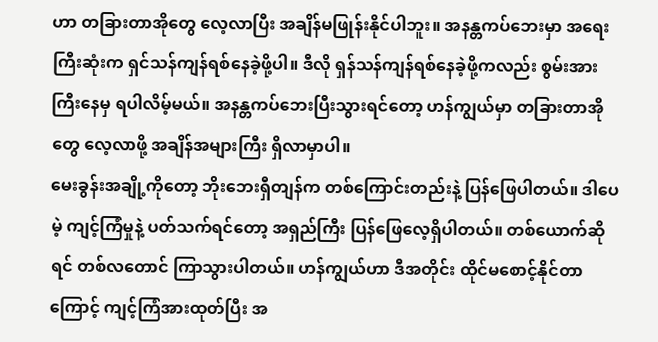ဟာ တခြားတာအိုတွေ လေ့လာပြီး အချိန်မဖြုန်းနိုင်ပါဘူး။ အနန္တကပ်ဘေးမှာ အရေးကြီးဆုံးက ရှင်သန်ကျန်ရစ်နေခဲ့ဖို့ပါ။ ဒီလို ရှန်သန်ကျန်ရစ်နေခဲ့ဖို့ကလည်း စွမ်းအားကြီးနေမှ ရပါလိမ့်မယ်။ အနန္တကပ်ဘေးပြီးသွားရင်တော့ ဟန်ကျွယ်မှာ တခြားတာအိုတွေ လေ့လာဖို့ အချိန်အများကြီး ရှိလာမှာပါ။
မေးခွန်းအချို့ကိုတော့ ဘိုးဘေးရှီတျန်က တစ်ကြောင်းတည်းနဲ့ ပြန်ဖြေပါတယ်။ ဒါပေမဲ့ ကျင့်ကြံမှုနဲ့ ပတ်သက်ရင်တော့ အရှည်ကြီး ပြန်ဖြေလေ့ရှိပါတယ်။ တစ်ယောက်ဆိုရင် တစ်လတောင် ကြာသွားပါတယ်။ ဟန်ကျွယ်ဟာ ဒီအတိုင်း ထိုင်မစောင့်နိုင်တာကြောင့် ကျင့်ကြံအားထုတ်ပြီး အ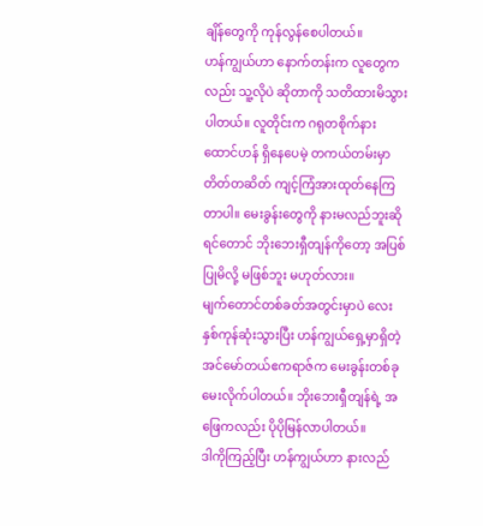ချိန်တွေကို ကုန်လွန်စေပါတယ်။
ဟန်ကျွယ်ဟာ နောက်တန်းက လူတွေကလည်း သူ့လိုပဲ ဆိုတာကို သတိထားမိသွားပါတယ်။ လူတိုင်းက ဂရုတစိုက်နားထောင်ဟန် ရှိနေပေမဲ့ တကယ်တမ်းမှာ တိတ်တဆိတ် ကျင့်ကြံအားထုတ်နေကြတာပါ။ မေးခွန်းတွေကို နားမလည်ဘူးဆိုရင်တောင် ဘိုးဘေးရှီတျန်ကိုတော့ အပြစ်ပြုမိလို့ မဖြစ်ဘူး မဟုတ်လား။
မျက်တောင်တစ်ခတ်အတွင်းမှာပဲ လေးနှစ်ကုန်ဆုံးသွားပြီး ဟန်ကျွယ်ရှေ့မှာရှိတဲ့ အင်မော်တယ်ဧကရာဇ်က မေးခွန်းတစ်ခု မေးလိုက်ပါတယ်။ ဘိုးဘေးရှီတျန်ရဲ့ အဖြေကလည်း ပိုပိုမြန်လာပါတယ်။
ဒါကိုကြည့်ပြီး ဟန်ကျွယ်ဟာ နားလည်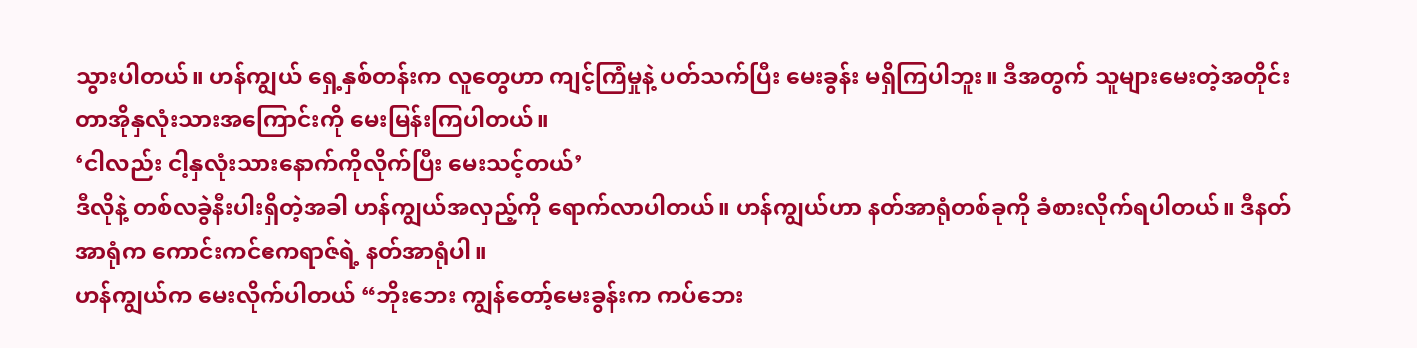သွားပါတယ်။ ဟန်ကျွယ် ရှေ့နှစ်တန်းက လူတွေဟာ ကျင့်ကြံမှုနဲ့ ပတ်သက်ပြီး မေးခွန်း မရှိကြပါဘူး။ ဒီအတွက် သူများမေးတဲ့အတိုင်း တာအိုနှလုံးသားအကြောင်းကို မေးမြန်းကြပါတယ်။
‘ငါလည်း ငါ့နှလုံးသားနောက်ကိုလိုက်ပြီး မေးသင့်တယ်’
ဒီလိုနဲ့ တစ်လခွဲနီးပါးရှိတဲ့အခါ ဟန်ကျွယ်အလှည့်ကို ရောက်လာပါတယ်။ ဟန်ကျွယ်ဟာ နတ်အာရုံတစ်ခုကို ခံစားလိုက်ရပါတယ်။ ဒီနတ်အာရုံက ကောင်းကင်ဧကရာဇ်ရဲ့ နတ်အာရုံပါ။
ဟန်ကျွယ်က မေးလိုက်ပါတယ် “ဘိုးဘေး ကျွန်တော့်မေးခွန်းက ကပ်ဘေး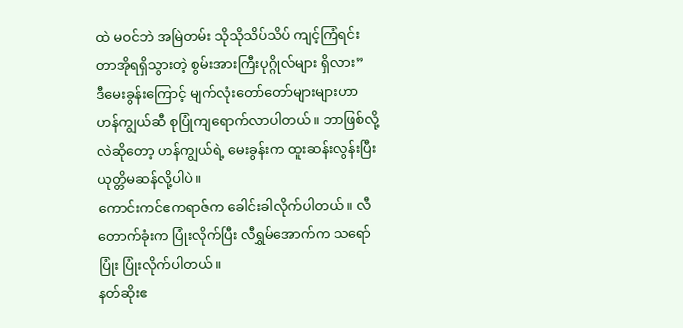ထဲ မဝင်ဘဲ အမြဲတမ်း သိုသိုသိပ်သိပ် ကျင့်ကြံရင်း တာအိုရရှိသွားတဲ့ စွမ်းအားကြီးပုဂ္ဂိုလ်များ ရှိလား”
ဒီမေးခွန်းကြောင့် မျက်လုံးတော်တော်များများဟာ ဟန်ကျွယ်ဆီ စုပြုံကျရောက်လာပါတယ်။ ဘာဖြစ်လို့လဲဆိုတော့ ဟန်ကျွယ်ရဲ့ မေးခွန်းက ထူးဆန်းလွန်းပြီး ယုတ္တိမဆန်လို့ပါပဲ။
ကောင်းကင်ဧကရာဇ်က ခေါင်းခါလိုက်ပါတယ်။ လီတောက်ခုံးက ပြုံးလိုက်ပြီး လီရွှမ်အောက်က သရော်ပြုံး ပြုံးလိုက်ပါတယ်။
နတ်ဆိုးဧ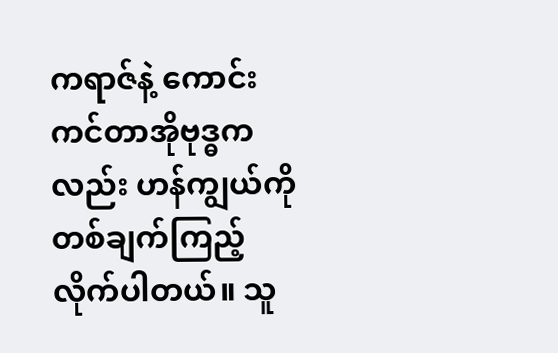ကရာဇ်နဲ့ ကောင်းကင်တာအိုဗုဒ္ဓကလည်း ဟန်ကျွယ်ကို တစ်ချက်ကြည့်လိုက်ပါတယ်။ သူ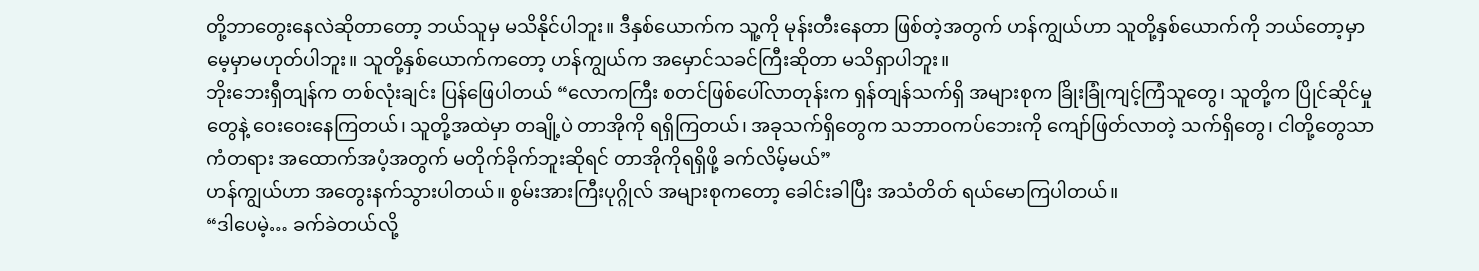တို့ဘာတွေးနေလဲဆိုတာတော့ ဘယ်သူမှ မသိနိုင်ပါဘူး။ ဒီနှစ်ယောက်က သူ့ကို မုန်းတီးနေတာ ဖြစ်တဲ့အတွက် ဟန်ကျွယ်ဟာ သူတို့နှစ်ယောက်ကို ဘယ်တော့မှာ မေ့မှာမဟုတ်ပါဘူး။ သူတို့နှစ်ယောက်ကတော့ ဟန်ကျွယ်က အမှောင်သခင်ကြီးဆိုတာ မသိရှာပါဘူး။
ဘိုးဘေးရှီတျန်က တစ်လုံးချင်း ပြန်ဖြေပါတယ် “လောကကြီး စတင်ဖြစ်ပေါ်လာတုန်းက ရှန်တျန်သက်ရှိ အများစုက ခြိုးခြုံကျင့်ကြံသူတွေ၊ သူတို့က ပြိုင်ဆိုင်မှုတွေနဲ့ ဝေးဝေးနေကြတယ်၊ သူတို့အထဲမှာ တချို့ပဲ တာအိုကို ရရှိကြတယ်၊ အခုသက်ရှိတွေက သဘာဝကပ်ဘေးကို ကျော်ဖြတ်လာတဲ့ သက်ရှိတွေ၊ ငါတို့တွေသာ ကံတရား အထောက်အပံ့အတွက် မတိုက်ခိုက်ဘူးဆိုရင် တာအိုကိုရရှိဖို့ ခက်လိမ့်မယ်”
ဟန်ကျွယ်ဟာ အတွေးနက်သွားပါတယ်။ စွမ်းအားကြီးပုဂ္ဂိုလ် အများစုကတော့ ခေါင်းခါပြီး အသံတိတ် ရယ်မောကြပါတယ်။
“ဒါပေမဲ့… ခက်ခဲတယ်လို့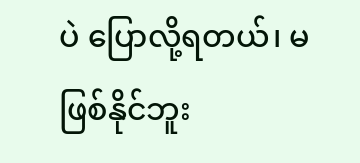ပဲ ပြောလို့ရတယ်၊ မဖြစ်နိုင်ဘူး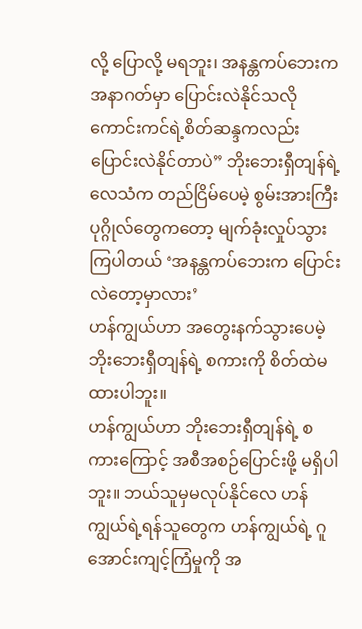လို့ ပြောလို့ မရဘူး၊ အနန္တကပ်ဘေးက အနာဂတ်မှာ ပြောင်းလဲနိုင်သလို ကောင်းကင်ရဲ့စိတ်ဆန္ဒကလည်း ပြောင်းလဲနိုင်တာပဲ” ဘိုးဘေးရှီတျန်ရဲ့ လေသံက တည်ငြိမ်ပေမဲ့ စွမ်းအားကြီးပုဂ္ဂိုလ်တွေကတော့ မျက်ခုံးလှုပ်သွားကြပါတယ် ‘အနန္တကပ်ဘေးက ပြောင်းလဲတော့မှာလား’
ဟန်ကျွယ်ဟာ အတွေးနက်သွားပေမဲ့ ဘိုးဘေးရှီတျန်ရဲ့ စကားကို စိတ်ထဲမထားပါဘူး။
ဟန်ကျွယ်ဟာ ဘိုးဘေးရှီတျန်ရဲ့ စကားကြောင့် အစီအစဉ်ပြောင်းဖို့ မရှိပါဘူး။ ဘယ်သူမှမလုပ်နိုင်လေ ဟန်ကျွယ်ရဲ့ရန်သူတွေက ဟန်ကျွယ်ရဲ့ ဂူအောင်းကျင့်ကြံမှုကို အ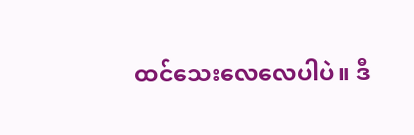ထင်သေးလေလေပါပဲ။ ဒီ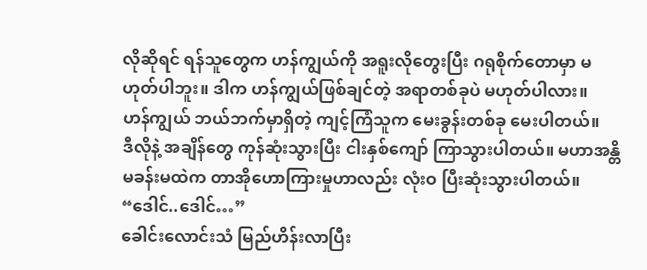လိုဆိုရင် ရန်သူတွေက ဟန်ကျွယ်ကို အရူးလိုတွေးပြီး ဂရုစိုက်တောမှာ မဟုတ်ပါဘူး။ ဒါက ဟန်ကျွယ်ဖြစ်ချင်တဲ့ အရာတစ်ခုပဲ မဟုတ်ပါလား။
ဟန်ကျွယ် ဘယ်ဘက်မှာရှိတဲ့ ကျင့်ကြံသူက မေးခွန်းတစ်ခု မေးပါတယ်။
ဒီလိုနဲ့ အချိန်တွေ ကုန်ဆုံးသွားပြီး ငါးနှစ်ကျော် ကြာသွားပါတယ်။ မဟာအန္တိမခန်းမထဲက တာအိုဟောကြားမှုဟာလည်း လုံးဝ ပြီးဆုံးသွားပါတယ်။
“ဒေါင်..ဒေါင်…”
ခေါင်းလောင်းသံ မြည်ဟိန်းလာပြီး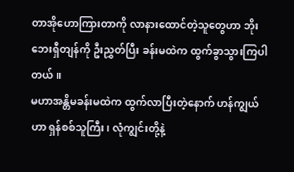တာအိုဟောကြားတာကို လာနားထောင်တဲ့သူတွေဟာ ဘိုးဘေးရှီတျန်ကို ဦးညွှတ်ပြီး ခန်းမထဲက ထွက်ခွာသွားကြပါတယ်။
မဟာအန္တိမခန်းမထဲက ထွက်လာပြီးတဲ့နောက် ဟန်ကျွယ်ဟာ ရှန်စစ်သူကြီး၊ လုံကျွင်းတို့နဲ့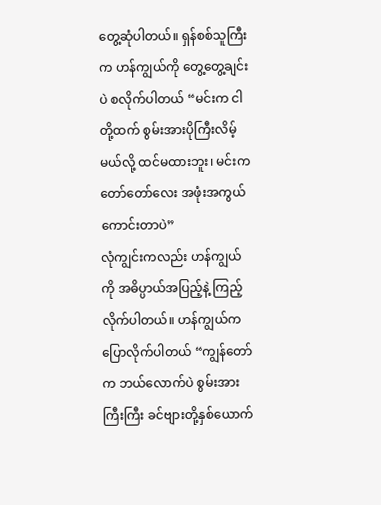တွေ့ဆုံပါတယ်။ ရှန်စစ်သူကြီးက ဟန်ကျွယ်ကို တွေ့တွေ့ချင်းပဲ စလိုက်ပါတယ် “မင်းက ငါတို့ထက် စွမ်းအားပိုကြီးလိမ့်မယ်လို့ ထင်မထားဘူး၊ မင်းက တော်တော်လေး အဖုံးအကွယ် ကောင်းတာပဲ”
လုံကျွင်းကလည်း ဟန်ကျွယ်ကို အဓိပ္ပာယ်အပြည့်နဲ့ ကြည့်လိုက်ပါတယ်။ ဟန်ကျွယ်က ပြောလိုက်ပါတယ် “ကျွန်တော်က ဘယ်လောက်ပဲ စွမ်းအားကြီးကြီး ခင်ဗျားတို့နှစ်ယောက်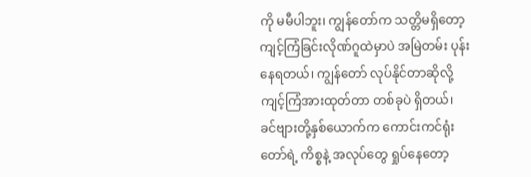ကို မမီပါဘူး၊ ကျွန်တော်က သတ္တိမရှိတော့ ကျင့်ကြံခြင်းလိုဏ်ဂူထဲမှာပဲ အမြဲတမ်း ပုန်းနေရတယ်၊ ကျွန်တော် လုပ်နိုင်တာဆိုလို့ ကျင့်ကြံအားထုတ်တာ တစ်ခုပဲ ရှိတယ်၊ ခင်ဗျားတို့နှစ်ယောက်က ကောင်းကင်ရုံးတော်ရဲ့ ကိစ္စနဲ့ အလုပ်တွေ ရှုပ်နေတော့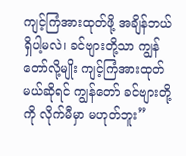ကျင့်ကြံအားထုတ်ဖို့ အချိန်ဘယ်ရှိပါ့မလဲ၊ ခင်ဗျားတို့သာ ကျွန်တော်လို့မျိုး ကျင့်ကြံအားထုတ်မယ်ဆိုရင် ကျွန်တော် ခင်ဗျားတို့ကို လိုက်မီမှာ မဟုတ်ဘူး”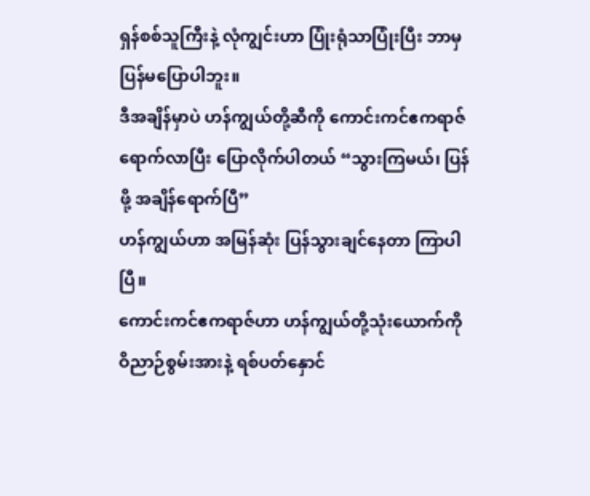ရှန်စစ်သူကြီးနဲ့ လုံကျွင်းဟာ ပြုံးရုံသာပြုံးပြီး ဘာမှ ပြန်မပြောပါဘူး။
ဒီအချိန်မှာပဲ ဟန်ကျွယ်တို့ဆီကို ကောင်းကင်ဧကရာဇ် ရောက်လာပြီး ပြောလိုက်ပါတယ် “သွားကြမယ်၊ ပြန်ဖို့ အချိန်ရောက်ပြီ”
ဟန်ကျွယ်ဟာ အမြန်ဆုံး ပြန်သွားချင်နေတာ ကြာပါပြီ။
ကောင်းကင်ဧကရာဇ်ဟာ ဟန်ကျွယ်တို့သုံးယောက်ကို ဝိညာဉ်စွမ်းအားနဲ့ ရစ်ပတ်နှောင်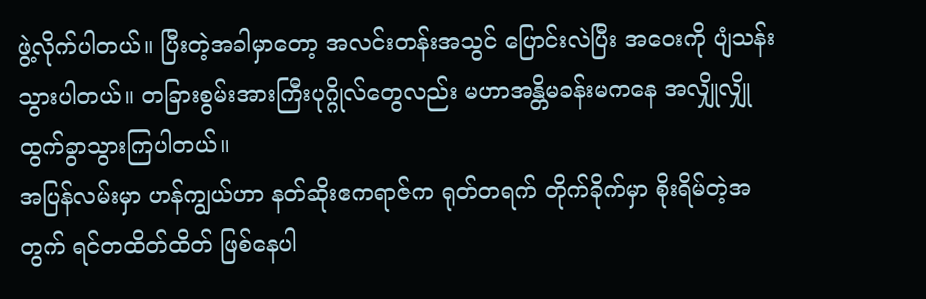ဖွဲ့လိုက်ပါတယ်။ ပြီးတဲ့အခါမှာတော့ အလင်းတန်းအသွင် ပြောင်းလဲပြီး အဝေးကို ပျံသန်းသွားပါတယ်။ တခြားစွမ်းအားကြီးပုဂ္ဂိုလ်တွေလည်း မဟာအန္တိမခန်းမကနေ အလျှိုလျှို ထွက်ခွာသွားကြပါတယ်။
အပြန်လမ်းမှာ ဟန်ကျွယ်ဟာ နတ်ဆိုးဧကရာဇ်က ရုတ်တရက် တိုက်ခိုက်မှာ စိုးရိမ်တဲ့အတွက် ရင်တထိတ်ထိတ် ဖြစ်နေပါ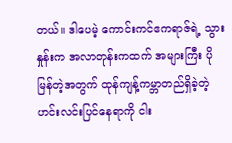တယ်။ ဒါပေမဲ့ ကောင်းကင်ဧကရာဇ်ရဲ့ သွားနှုန်းက အလာတုန်းကထက် အများကြီး ပိုမြန်တဲ့အတွက် ထုန်ကျန့်ကမ္ဘာတည်ရှိခဲ့တဲ့ ဟင်းလင်းပြင်နေရာကို ငါး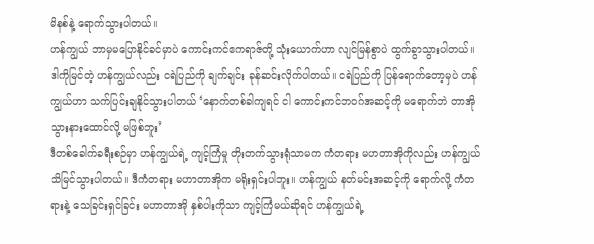မိနစ်နဲ့ ရောက်သွားပါတယ်။
ဟန်ကျွယ် ဘာမှမပြောနိုင်ခင်မှာပဲ ကောင်းကင်ဧကရာဇ်တို့ သုံးယောက်ဟာ လျင်မြန်စွာပဲ ထွက်ခွာသွားပါတယ်။
ဒါကိုမြင်တဲ့ ဟန်ကျွယ်လည်း ငရဲပြည်ကို ချက်ချင်း ခုန်ဆင်းလိုက်ပါတယ်။ ငရဲပြည်ကို ပြန်ရောက်တော့မှပဲ ဟန်ကျွယ်ဟာ သက်ပြင်းချနိုင်သွားပါတယ် ‘နောက်တစ်ခါကျရင် ငါ ကောင်းကင်ဘဝဂ်အဆင့်ကို မရောက်ဘဲ တာအိုသွားနားထောင်လို့ မဖြစ်ဘူး’
ဒီတစ်ခေါက်ခရီးစဉ်မှာ ဟန်ကျွယ်ရဲ့ ကျင့်ကြံမှု တိုးတက်သွားရုံသာမက ကံတရား မဟတာအိုကိုလည်း ဟန်ကျွယ် သိမြင်သွားပါတယ်။ ဒီကံတရား မဟာတာအိုက မရိုးရှင်းပါဘူး။ ဟန်ကျွယ် နတ်မင်းအဆင့်ကို ရောက်လို့ ကံတရားနဲ့ သေခြင်းရှင်ခြင်း မဟာတာအို နှစ်ပါးကိုသာ ကျင့်ကြံမယ်ဆိုရင် ဟန်ကျွယ်ရဲ့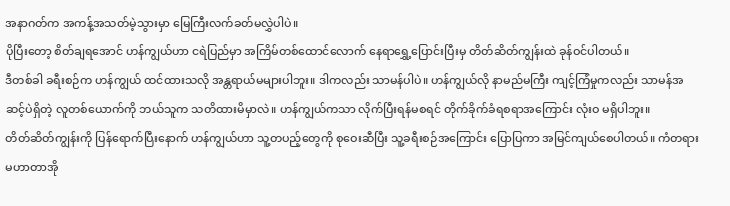အနာဂတ်က အကန့်အသတ်မဲ့သွားမှာ မြေကြီးလက်ခတ်မလွှဲပါပဲ။
ပိုပြီးတော့ စိတ်ချရအောင် ဟန်ကျွယ်ဟာ ငရဲပြည်မှာ အကြိမ်တစ်ထောင်လောက် နေရာရွှေ့ပြောင်းပြီးမှ တိတ်ဆိတ်ကျွန်းထဲ ခုန်ဝင်ပါတယ်။
ဒီတစ်ခါ ခရီးစဉ်က ဟန်ကျွယ် ထင်ထားသလို အန္တရာယ်မများပါဘူး။ ဒါကလည်း သာမန်ပါပဲ။ ဟန်ကျွယ်လို နာမည်မကြီး ကျင့်ကြံမှုကလည်း သာမန်အဆင့်ပဲရှိတဲ့ လူတစ်ယောက်ကို ဘယ်သူက သတိထားမိမှာလဲ။ ဟန်ကျွယ်ကသာ လိုက်ပြီးရန်မစရင် တိုက်ခိုက်ခံရစရာအကြောင်း လုံးဝ မရှိပါဘူး။
တိတ်ဆိတ်ကျွန်းကို ပြန်ရောက်ပြီးနောက် ဟန်ကျွယ်ဟာ သူ့တပည့်တွေကို စုဝေးဆီပြီး သူ့ခရီးစဉ်အကြောင်း ပြောပြကာ အမြင်ကျယ်စေပါတယ်။ ကံတရား မဟာတာအို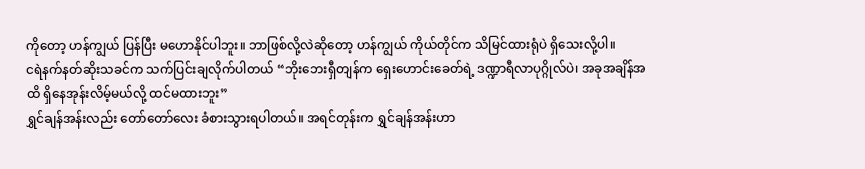ကိုတော့ ဟန်ကျွယ် ပြန်ပြီး မဟောနိုင်ပါဘူး။ ဘာဖြစ်လို့လဲဆိုတော့ ဟန်ကျွယ် ကိုယ်တိုင်က သိမြင်ထားရုံပဲ ရှိသေးလို့ပါ။
ငရဲနက်နတ်ဆိုးသခင်က သက်ပြင်းချလိုက်ပါတယ် “ဘိုးဘေးရှီတျန်က ရှေးဟောင်းခေတ်ရဲ့ ဒဏ္ဍာရီလာပုဂ္ဂိုလ်ပဲ၊ အခုအချိန်အထိ ရှိနေအုန်းလိမ့်မယ်လို့ ထင်မထားဘူး”
ရွှင်ချန်အန်းလည်း တော်တော်လေး ခံစားသွားရပါတယ်။ အရင်တုန်းက ရွှင်ချန်အန်းဟာ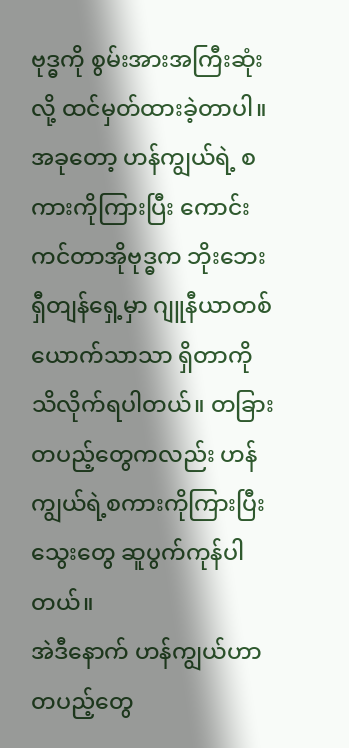ဗုဒ္ဓကို စွမ်းအားအကြီးဆုံးလို့ ထင်မှတ်ထားခဲ့တာပါ။ အခုတော့ ဟန်ကျွယ်ရဲ့ စကားကိုကြားပြီး ကောင်းကင်တာအိုဗုဒ္ဓက ဘိုးဘေးရှီတျန်ရှေ့မှာ ဂျူနီယာတစ်ယောက်သာသာ ရှိတာကို သိလိုက်ရပါတယ်။ တခြားတပည့်တွေကလည်း ဟန်ကျွယ်ရဲ့စကားကိုကြားပြီး သွေးတွေ ဆူပွက်ကုန်ပါတယ်။
အဲဒီနောက် ဟန်ကျွယ်ဟာ တပည့်တွေ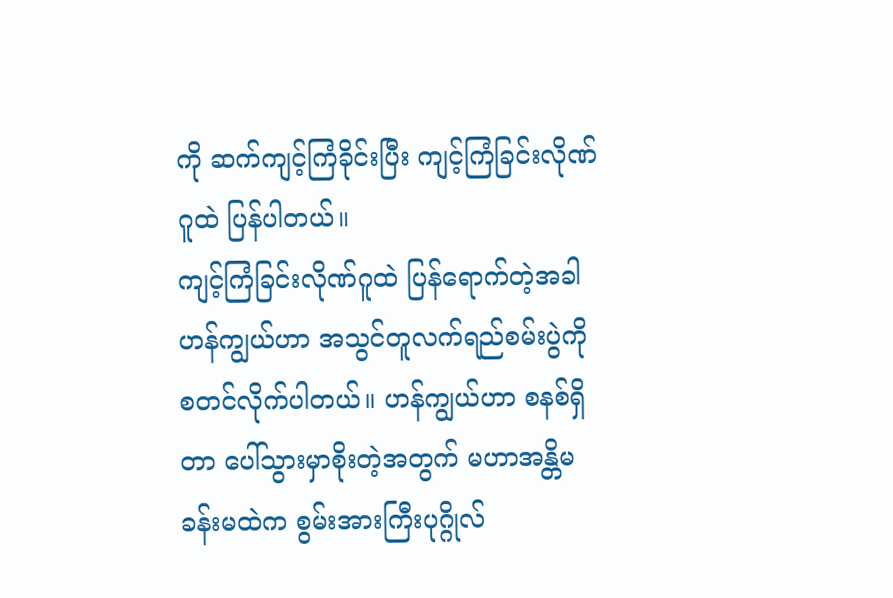ကို ဆက်ကျင့်ကြံခိုင်းပြီး ကျင့်ကြံခြင်းလိုဏ်ဂူထဲ ပြန်ပါတယ်။
ကျင့်ကြံခြင်းလိုဏ်ဂူထဲ ပြန်ရောက်တဲ့အခါ ဟန်ကျွယ်ဟာ အသွင်တူလက်ရည်စမ်းပွဲကို စတင်လိုက်ပါတယ်။ ဟန်ကျွယ်ဟာ စနစ်ရှိတာ ပေါ်သွားမှာစိုးတဲ့အတွက် မဟာအန္တိမခန်းမထဲက စွမ်းအားကြီးပုဂ္ဂိုလ်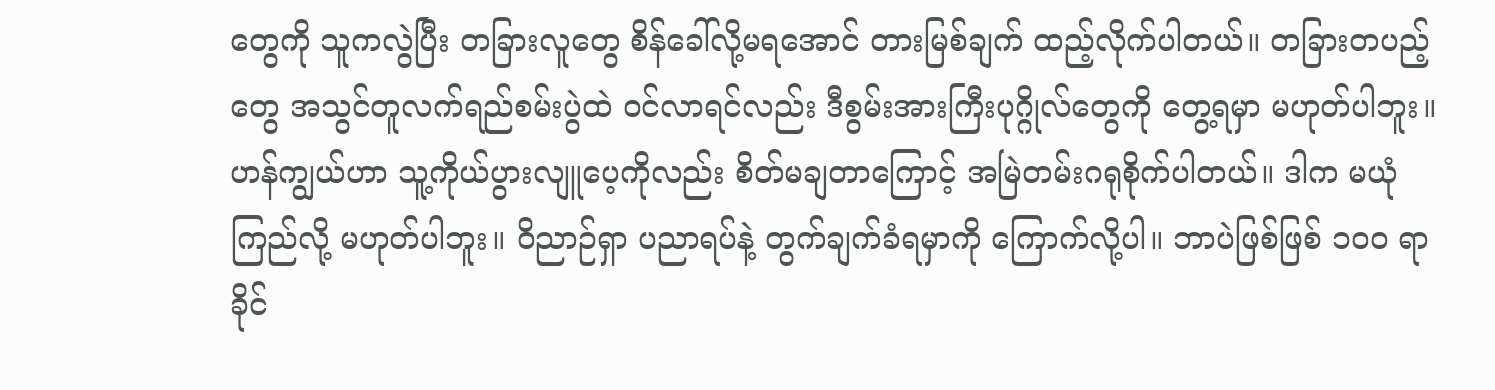တွေကို သူကလွဲပြီး တခြားလူတွေ စိန်ခေါ်လို့မရအောင် တားမြစ်ချက် ထည့်လိုက်ပါတယ်။ တခြားတပည့်တွေ အသွင်တူလက်ရည်စမ်းပွဲထဲ ဝင်လာရင်လည်း ဒီစွမ်းအားကြီးပုဂ္ဂိုလ်တွေကို တွေ့ရမှာ မဟုတ်ပါဘူး။
ဟန်ကျွယ်ဟာ သူ့ကိုယ်ပွားလျူပေ့ကိုလည်း စိတ်မချတာကြောင့် အမြဲတမ်းဂရုစိုက်ပါတယ်။ ဒါက မယုံကြည်လို့ မဟုတ်ပါဘူး။ ဝိညာဉ်ရှာ ပညာရပ်နဲ့ တွက်ချက်ခံရမှာကို ကြောက်လို့ပါ။ ဘာပဲဖြစ်ဖြစ် ၁၀၀ ရာခိုင်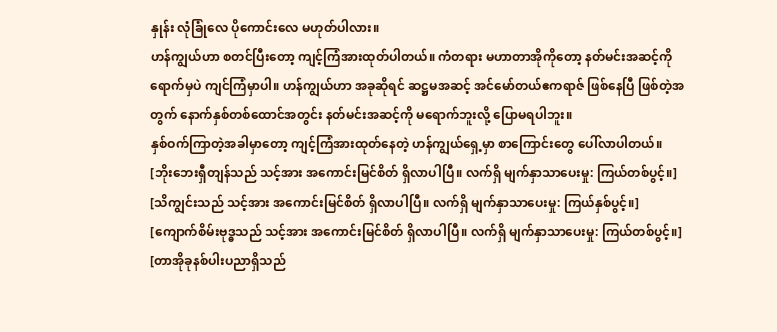နှုန်း လုံခြုံလေ ပိုကောင်းလေ မဟုတ်ပါလား။
ဟန်ကျွယ်ဟာ စတင်ပြီးတော့ ကျင့်ကြံအားထုတ်ပါတယ်။ ကံတရား မဟာတာအိုကိုတော့ နတ်မင်းအဆင့်ကို ရောက်မှပဲ ကျင်ကြံမှာပါ။ ဟန်ကျွယ်ဟာ အခုဆိုရင် ဆဋ္ဌမအဆင့် အင်မော်တယ်ဧကရာဇ် ဖြစ်နေပြီ ဖြစ်တဲ့အတွက် နောက်နှစ်တစ်ထောင်အတွင်း နတ်မင်းအဆင့်ကို မရောက်ဘူးလို့ ပြောမရပါဘူး။
နှစ်ဝက်ကြာတဲ့အခါမှာတော့ ကျင့်ကြံအားထုတ်နေတဲ့ ဟန်ကျွယ်ရှေ့မှာ စာကြောင်းတွေ ပေါ်လာပါတယ်။
[ဘိုးဘေးရှီတျန်သည် သင့်အား အကောင်းမြင်စိတ် ရှိလာပါပြီ။ လက်ရှိ မျက်နှာသာပေးမှု: ကြယ်တစ်ပွင့်။]
[သိကျွင်းသည် သင့်အား အကောင်းမြင်စိတ် ရှိလာပါပြီ။ လက်ရှိ မျက်နှာသာပေးမှု: ကြယ်နှစ်ပွင့်။]
[ကျောက်စိမ်းဗုဒ္ဓသည် သင့်အား အကောင်းမြင်စိတ် ရှိလာပါပြီ။ လက်ရှိ မျက်နှာသာပေးမှု: ကြယ်တစ်ပွင့်။]
[တာအိုခုနစ်ပါးပညာရှိသည်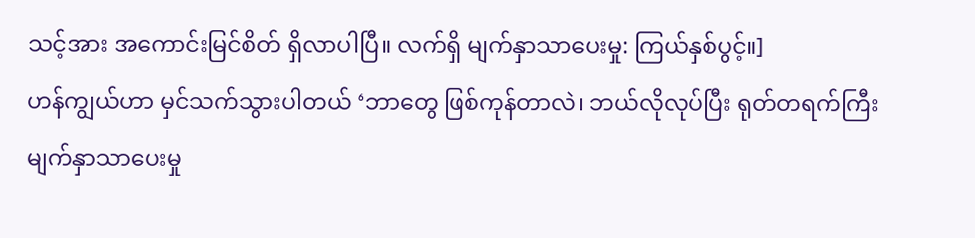သင့်အား အကောင်းမြင်စိတ် ရှိလာပါပြီ။ လက်ရှိ မျက်နှာသာပေးမှု: ကြယ်နှစ်ပွင့်။]
ဟန်ကျွယ်ဟာ မှင်သက်သွားပါတယ် ‘ဘာတွေ ဖြစ်ကုန်တာလဲ၊ ဘယ်လိုလုပ်ပြီး ရုတ်တရက်ကြီး မျက်နှာသာပေးမှု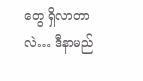တွေ ရှိလာတာလဲ… ဒီနာမည်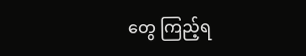တွေ ကြည့်ရ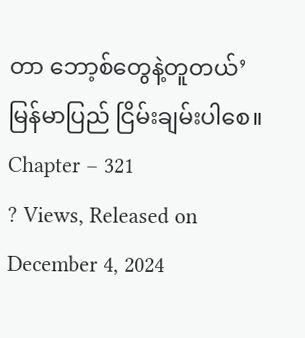တာ ဘော့စ်တွေနဲ့တူတယ်’
မြန်မာပြည် ငြိမ်းချမ်းပါစေ။
Chapter – 321
? Views, Released on December 4, 2024